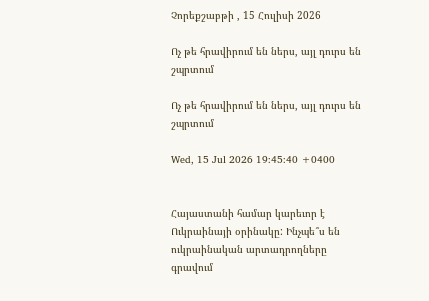Չորեքշաբթի , 15 Հուլիսի 2026

Ոչ թե հրավիրում են ներս, այլ դուրս են շպրտում

Ոչ թե հրավիրում են ներս, այլ դուրս են շպրտում

Wed, 15 Jul 2026 19:45:40 +0400


Հայաստանի համար կարեւոր է Ուկրաինայի օրինակը: Ինչպե՞ս են ուկրաինական արտադրողները գրավում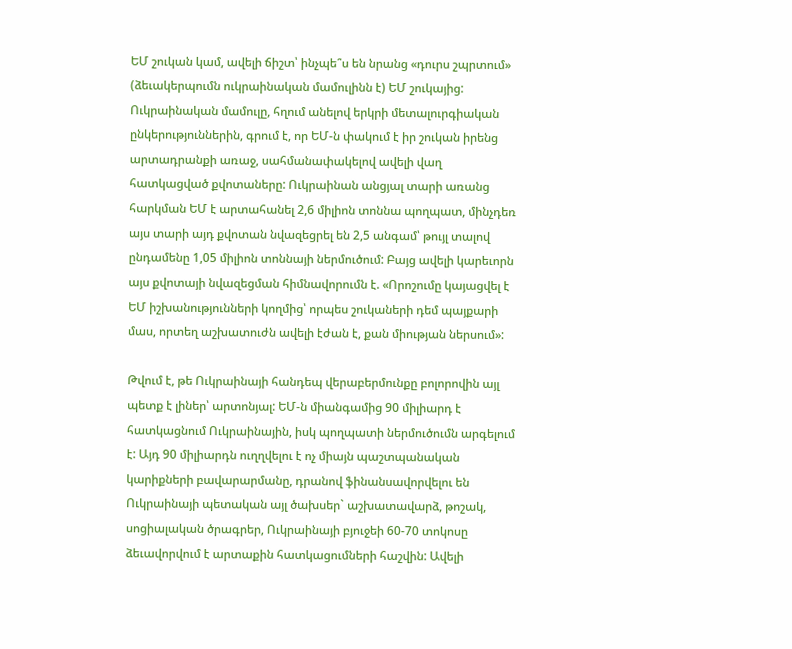ԵՄ շուկան կամ, ավելի ճիշտ՝ ինչպե՞ս են նրանց «դուրս շպրտում» (ձեւակերպումն ուկրաինական մամուլինն է) ԵՄ շուկայից: Ուկրաինական մամուլը, հղում անելով երկրի մետալուրգիական ընկերություններին, գրում է, որ ԵՄ-ն փակում է իր շուկան իրենց արտադրանքի առաջ, սահմանափակելով ավելի վաղ հատկացված քվոտաները: Ուկրաինան անցյալ տարի առանց հարկման ԵՄ է արտահանել 2,6 միլիոն տոննա պողպատ, մինչդեռ այս տարի այդ քվոտան նվազեցրել են 2,5 անգամ՝ թույլ տալով ընդամենը 1,05 միլիոն տոննայի ներմուծում: Բայց ավելի կարեւորն այս քվոտայի նվազեցման հիմնավորումն է. «Որոշումը կայացվել է ԵՄ իշխանությունների կողմից՝ որպես շուկաների դեմ պայքարի մաս, որտեղ աշխատուժն ավելի էժան է, քան միության ներսում»:

Թվում է, թե Ուկրաինայի հանդեպ վերաբերմունքը բոլորովին այլ պետք է լիներ՝ արտոնյալ: ԵՄ-ն միանգամից 90 միլիարդ է հատկացնում Ուկրաինային, իսկ պողպատի ներմուծումն արգելում է: Այդ 90 միլիարդն ուղղվելու է ոչ միայն պաշտպանական կարիքների բավարարմանը, դրանով ֆինանսավորվելու են Ուկրաինայի պետական այլ ծախսեր` աշխատավարձ, թոշակ, սոցիալական ծրագրեր, Ուկրաինայի բյուջեի 60-70 տոկոսը ձեւավորվում է արտաքին հատկացումների հաշվին: Ավելի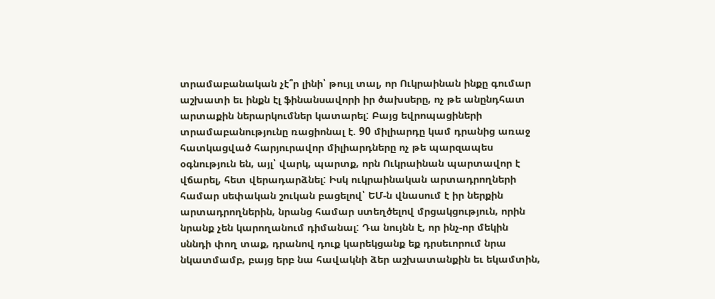տրամաբանական չէ՞ր լինի՝ թույլ տալ, որ Ուկրաինան ինքը գումար աշխատի եւ ինքն էլ ֆինանսավորի իր ծախսերը, ոչ թե անընդհատ արտաքին ներարկումներ կատարել: Բայց եվրոպացիների տրամաբանությունը ռացիոնալ է. 90 միլիարդը կամ դրանից առաջ հատկացված հարյուրավոր միլիարդները ոչ թե պարզապես օգնություն են, այլ՝ վարկ, պարտք, որն Ուկրաինան պարտավոր է վճարել, հետ վերադարձնել: Իսկ ուկրաինական արտադրողների համար սեփական շուկան բացելով՝ ԵՄ-ն վնասում է իր ներքին արտադրողներին, նրանց համար ստեղծելով մրցակցություն, որին նրանք չեն կարողանում դիմանալ: Դա նույնն է, որ ինչ-որ մեկին սննդի փող տաք, դրանով դուք կարեկցանք եք դրսեւորում նրա նկատմամբ, բայց երբ նա հավակնի ձեր աշխատանքին եւ եկամտին,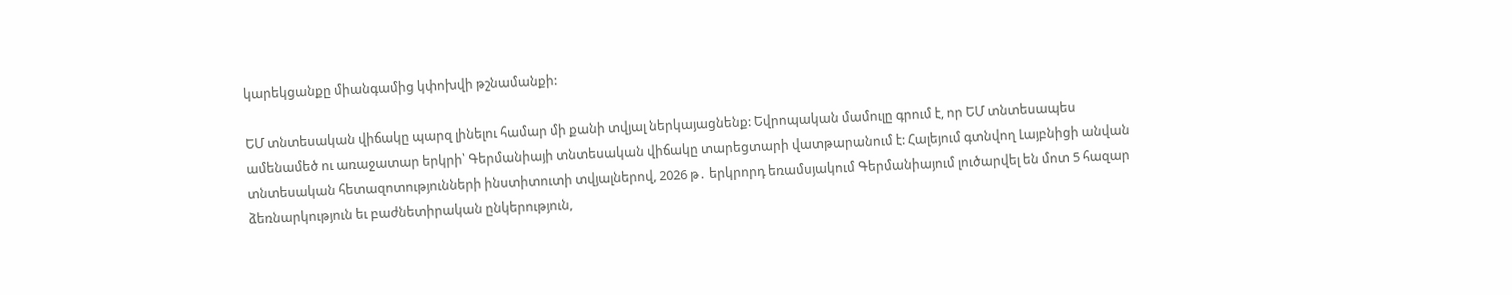կարեկցանքը միանգամից կփոխվի թշնամանքի:

ԵՄ տնտեսական վիճակը պարզ լինելու համար մի քանի տվյալ ներկայացնենք: Եվրոպական մամուլը գրում է, որ ԵՄ տնտեսապես ամենամեծ ու առաջատար երկրի՝ Գերմանիայի տնտեսական վիճակը տարեցտարի վատթարանում է: Հալեյում գտնվող Լայբնիցի անվան տնտեսական հետազոտությունների ինստիտուտի տվյալներով, 2026 թ․ երկրորդ եռամսյակում Գերմանիայում լուծարվել են մոտ 5 հազար ձեռնարկություն եւ բաժնետիրական ընկերություն,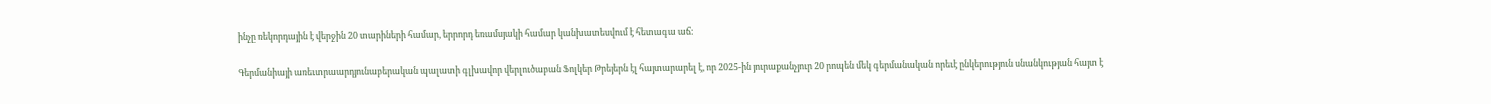ինչը ռեկորդային է վերջին 20 տարիների համար, երրորդ եռամսյակի համար կանխատեսվում է հետագա աճ:

Գերմանիայի առեւտրաարդյունաբերական պալատի գլխավոր վերլուծաբան Ֆոլկեր Թրեյերն էլ հայտարարել է, որ 2025-ին յուրաքանչյուր 20 րոպեն մեկ գերմանական որեւէ ընկերություն սնանկության հայտ է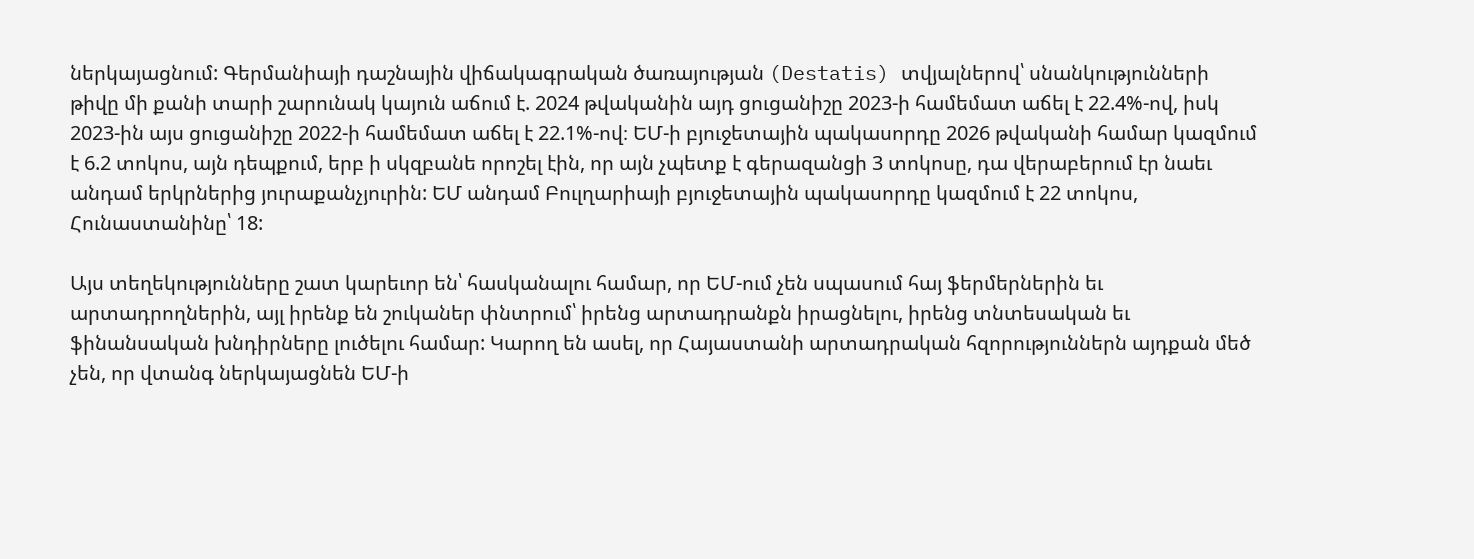ներկայացնում: Գերմանիայի դաշնային վիճակագրական ծառայության (Destatis) տվյալներով՝ սնանկությունների թիվը մի քանի տարի շարունակ կայուն աճում է. 2024 թվականին այդ ցուցանիշը 2023-ի համեմատ աճել է 22.4%-ով, իսկ 2023-ին այս ցուցանիշը 2022-ի համեմատ աճել է 22.1%-ով։ ԵՄ-ի բյուջետային պակասորդը 2026 թվականի համար կազմում է 6.2 տոկոս, այն դեպքում, երբ ի սկզբանե որոշել էին, որ այն չպետք է գերազանցի 3 տոկոսը, դա վերաբերում էր նաեւ անդամ երկրներից յուրաքանչյուրին: ԵՄ անդամ Բուլղարիայի բյուջետային պակասորդը կազմում է 22 տոկոս, Հունաստանինը՝ 18:

Այս տեղեկությունները շատ կարեւոր են՝ հասկանալու համար, որ ԵՄ-ում չեն սպասում հայ ֆերմերներին եւ արտադրողներին, այլ իրենք են շուկաներ փնտրում՝ իրենց արտադրանքն իրացնելու, իրենց տնտեսական եւ ֆինանսական խնդիրները լուծելու համար: Կարող են ասել, որ Հայաստանի արտադրական հզորություններն այդքան մեծ չեն, որ վտանգ ներկայացնեն ԵՄ-ի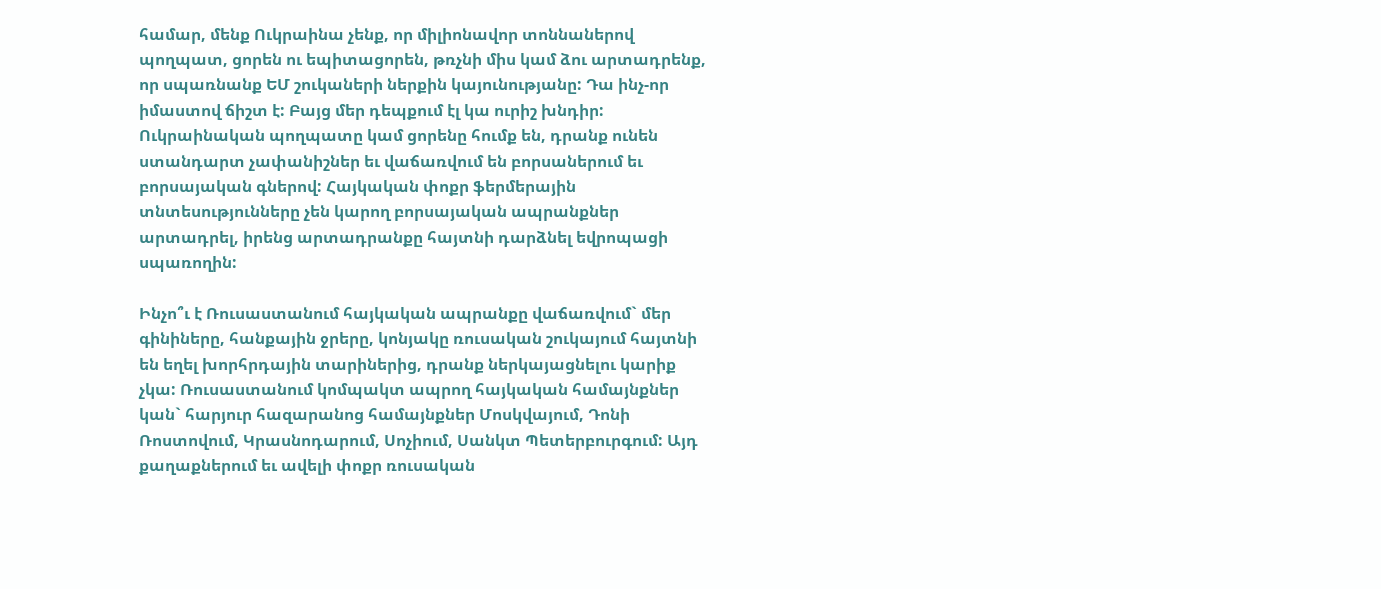համար, մենք Ուկրաինա չենք, որ միլիոնավոր տոննաներով պողպատ, ցորեն ու եպիտացորեն, թռչնի միս կամ ձու արտադրենք, որ սպառնանք ԵՄ շուկաների ներքին կայունությանը: Դա ինչ-որ իմաստով ճիշտ է: Բայց մեր դեպքում էլ կա ուրիշ խնդիր: Ուկրաինական պողպատը կամ ցորենը հումք են, դրանք ունեն ստանդարտ չափանիշներ եւ վաճառվում են բորսաներում եւ բորսայական գներով: Հայկական փոքր ֆերմերային տնտեսությունները չեն կարող բորսայական ապրանքներ արտադրել, իրենց արտադրանքը հայտնի դարձնել եվրոպացի սպառողին:

Ինչո՞ւ է Ռուսաստանում հայկական ապրանքը վաճառվում` մեր գինիները, հանքային ջրերը, կոնյակը ռուսական շուկայում հայտնի են եղել խորհրդային տարիներից, դրանք ներկայացնելու կարիք չկա: Ռուսաստանում կոմպակտ ապրող հայկական համայնքներ կան` հարյուր հազարանոց համայնքներ Մոսկվայում, Դոնի Ռոստովում, Կրասնոդարում, Սոչիում, Սանկտ Պետերբուրգում: Այդ քաղաքներում եւ ավելի փոքր ռուսական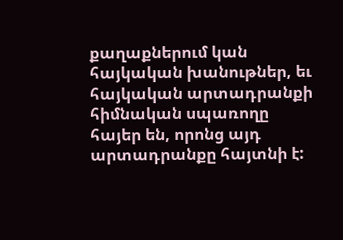քաղաքներում կան հայկական խանութներ, եւ հայկական արտադրանքի հիմնական սպառողը հայեր են, որոնց այդ արտադրանքը հայտնի է: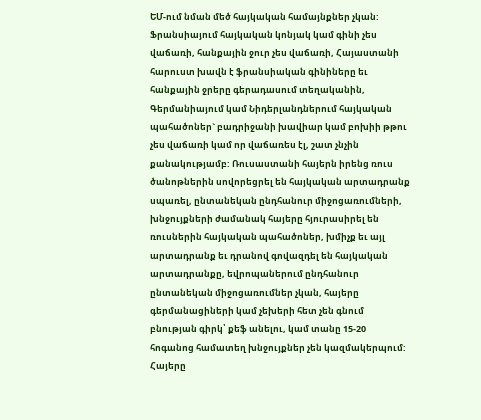ԵՄ-ում նման մեծ հայկական համայնքներ չկան: Ֆրանսիայում հայկական կոնյակ կամ գինի չես վաճառի, հանքային ջուր չես վաճառի, Հայաստանի հարուստ խավն է ֆրանսիական գինիները եւ հանքային ջրերը գերադասում տեղականին, Գերմանիայում կամ Նիդերլանդներում հայկական պահածոներ` բադրիջանի խավիար կամ բոխիի թթու չես վաճառի կամ որ վաճառես էլ, շատ չնչին քանակությամբ: Ռուսաստանի հայերն իրենց ռուս ծանոթներին սովորեցրել են հայկական արտադրանք սպառել, ընտանեկան ընդհանուր միջոցառումների, խնջույքների ժամանակ հայերը հյուրասիրել են ռուսներին հայկական պահածոներ, խմիչք եւ այլ արտադրանք եւ դրանով գովազդել են հայկական արտադրանքը, եվրոպաներում ընդհանուր ընտանեկան միջոցառումներ չկան, հայերը գերմանացիների կամ չեխերի հետ չեն գնում բնության գիրկ՝ քեֆ անելու, կամ տանը 15-20 հոգանոց համատեղ խնջույքներ չեն կազմակերպում: Հայերը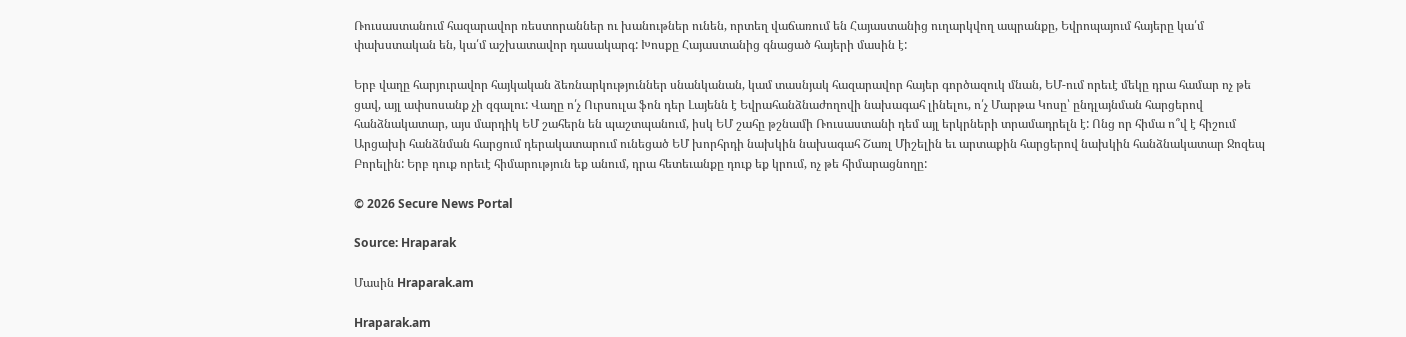Ռուսաստանում հազարավոր ռեստորաններ ու խանութներ ունեն, որտեղ վաճառում են Հայաստանից ուղարկվող ապրանքը, Եվրոպայում հայերը կա՛մ փախստական են, կա՛մ աշխատավոր դասակարգ: Խոսքը Հայաստանից գնացած հայերի մասին է:

Երբ վաղը հարյուրավոր հայկական ձեռնարկություններ սնանկանան, կամ տասնյակ հազարավոր հայեր գործազուկ մնան, ԵՄ-ում որեւէ մեկը դրա համար ոչ թե ցավ, այլ ափսոսանք չի զգալու: Վաղը ո՛չ Ուրսուլա ֆոն դեր Լայենն է Եվրահանձնաժողովի նախագահ լինելու, ո՛չ Մարթա Կոսը՝ ընդլայնման հարցերով հանձնակատար, այս մարդիկ ԵՄ շահերն են պաշտպանում, իսկ ԵՄ շահը թշնամի Ռուսաստանի դեմ այլ երկրների տրամադրելն է: Ոնց որ հիմա ո՞վ է հիշում Արցախի հանձնման հարցում դերակատարում ունեցած ԵՄ խորհրդի նախկին նախագահ Շառլ Միշելին եւ արտաքին հարցերով նախկին հանձնակատար Ջոզեպ Բորելին: Երբ դուք որեւէ հիմարություն եք անում, դրա հետեւանքը դուք եք կրում, ոչ թե հիմարացնողը:

© 2026 Secure News Portal

Source: Hraparak

Մասին Hraparak.am

Hraparak.am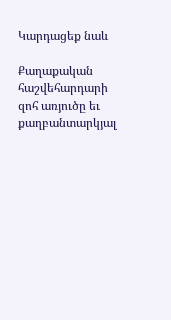Կարդացեք նաև

Քաղաքական հաշվեհարդարի զոհ առյուծը եւ քաղբանտարկյալ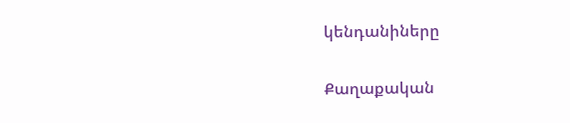կենդանիները

Քաղաքական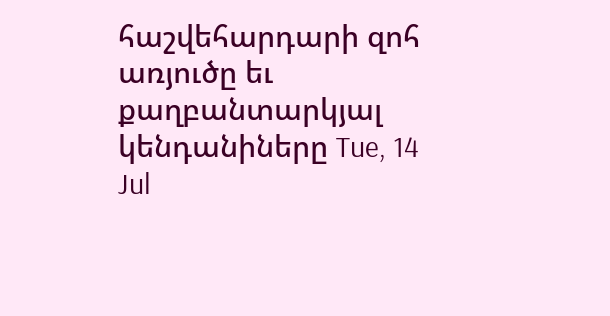հաշվեհարդարի զոհ առյուծը եւ քաղբանտարկյալ կենդանիները Tue, 14 Jul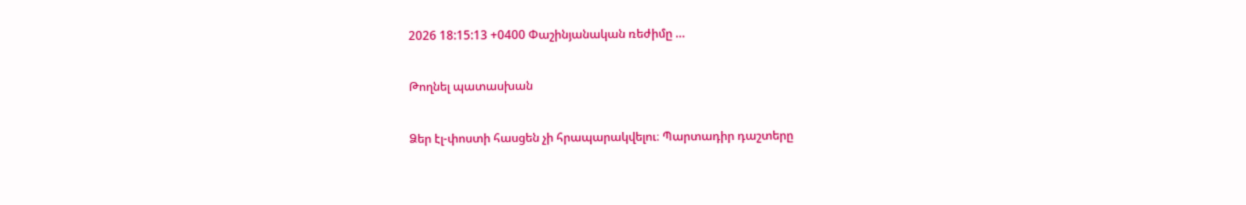2026 18:15:13 +0400 Փաշինյանական ռեժիմը …

Թողնել պատասխան

Ձեր էլ-փոստի հասցեն չի հրապարակվելու։ Պարտադիր դաշտերը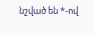նշված են *-ով